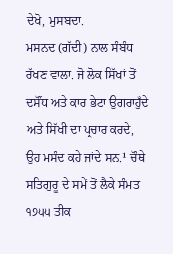ਦੇਖੋ, ਮੁਸਬਦਾ.
ਮਸਨਦ (ਗੱਦੀ) ਨਾਲ ਸੰਬੰਧ ਰੱਖਣ ਵਾਲਾ. ਜੋ ਲੋਕ ਸਿੱਖਾਂ ਤੋਂ ਦਸੌਂਧ ਅਤੇ ਕਾਰ ਭੇਟਾ ਉਗਰਾਹੁਁਦੇ ਅਤੇ ਸਿੱਖੀ ਦਾ ਪ੍ਰਚਾਰ ਕਰਦੇ, ਉਹ ਮਸੰਦ ਕਹੇ ਜਾਂਦੇ ਸਨ.¹ ਚੌਥੇ ਸਤਿਗੁਰੂ ਦੇ ਸਮੇਂ ਤੋਂ ਲੈਕੇ ਸੰਮਤ ੧੭੫੫ ਤੀਕ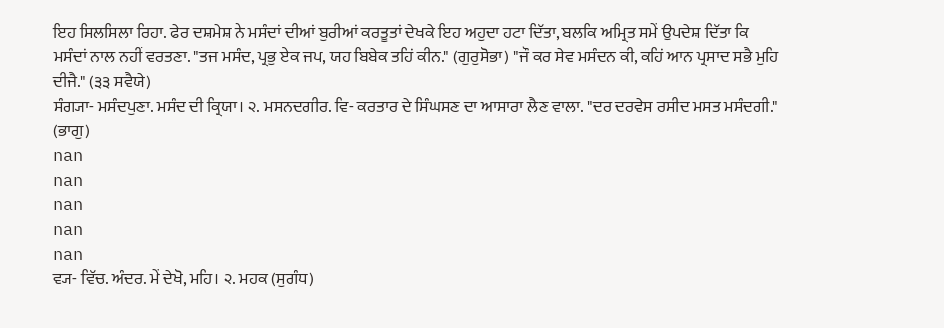ਇਹ ਸਿਲਸਿਲਾ ਰਿਹਾ. ਫੇਰ ਦਸ਼ਮੇਸ਼ ਨੇ ਮਸੰਦਾਂ ਦੀਆਂ ਬੁਰੀਆਂ ਕਰਤੂਤਾਂ ਦੇਖਕੇ ਇਹ ਅਹੁਦਾ ਹਟਾ ਦਿੱਤਾ, ਬਲਕਿ ਅਮ੍ਰਿਤ ਸਮੇਂ ਉਪਦੇਸ਼ ਦਿੱਤਾ ਕਿ ਮਸੰਦਾਂ ਨਾਲ ਨਹੀਂ ਵਰਤਣਾ. "ਤਜ ਮਸੰਦ, ਪ੍ਰਭੁ ਏਕ ਜਪ, ਯਹ ਬਿਬੇਕ ਤਹਿਂ ਕੀਨ." (ਗੁਰੁਸੋਭਾ) "ਜੌ ਕਰ ਸੇਵ ਮਸੰਦਨ ਕੀ, ਕਹਿਂ ਆਨ ਪ੍ਰਸਾਦ ਸਭੈ ਮੁਹਿ ਦੀਜੈ." (੩੩ ਸਵੈਯੇ)
ਸੰਗ੍ਯਾ- ਮਸੰਦਪੁਣਾ. ਮਸੰਦ ਦੀ ਕ੍ਰਿਯਾ। ੨. ਮਸਨਦਗੀਰ. ਵਿ- ਕਰਤਾਰ ਦੇ ਸਿੰਘਸਣ ਦਾ ਆਸਾਰਾ ਲੈਣ ਵਾਲਾ. "ਦਰ ਦਰਵੇਸ ਰਸੀਦ ਮਸਤ ਮਸੰਦਗੀ." (ਭਾਗੁ)
nan
nan
nan
nan
nan
ਵ੍ਯ- ਵਿੱਚ. ਅੰਦਰ. ਮੇਂ ਦੇਖੋ, ਮਹਿ। ੨. ਮਹਕ (ਸੁਗੰਧ)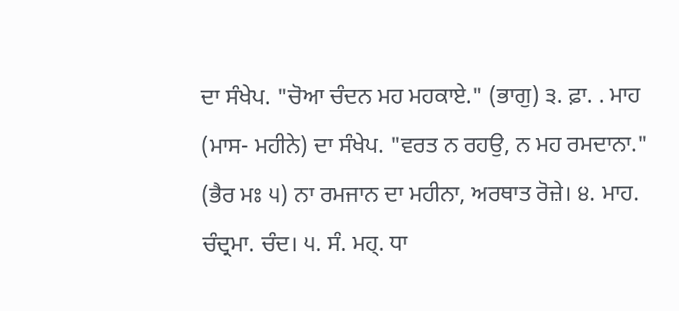ਦਾ ਸੰਖੇਪ. "ਚੋਆ ਚੰਦਨ ਮਹ ਮਹਕਾਏ." (ਭਾਗੁ) ੩. ਫ਼ਾ. . ਮਾਹ (ਮਾਸ- ਮਹੀਨੇ) ਦਾ ਸੰਖੇਪ. "ਵਰਤ ਨ ਰਹਉ, ਨ ਮਹ ਰਮਦਾਨਾ." (ਭੈਰ ਮਃ ੫) ਨਾ ਰਮਜਾਨ ਦਾ ਮਹੀਨਾ, ਅਰਥਾਤ ਰੋਜ਼ੇ। ੪. ਮਾਹ. ਚੰਦ੍ਰਮਾ. ਚੰਦ। ੫. ਸੰ. ਮਹ੍. ਧਾ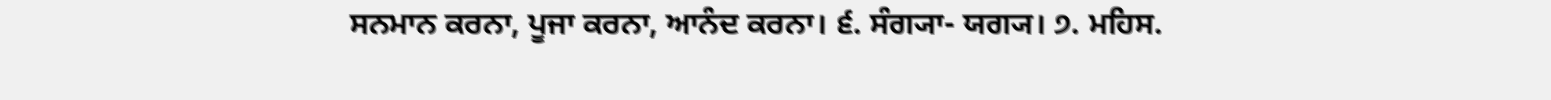ਸਨਮਾਨ ਕਰਨਾ, ਪੂਜਾ ਕਰਨਾ, ਆਨੰਦ ਕਰਨਾ। ੬. ਸੰਗ੍ਯਾ- ਯਗ੍ਯ। ੭. ਮਹਿਸ.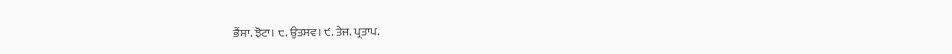ਭੈਂਸਾ. ਝੋਟਾ। ੮. ਉਤਸਵ। ੯. ਤੇਜ. ਪ੍ਰਤਾਪ.